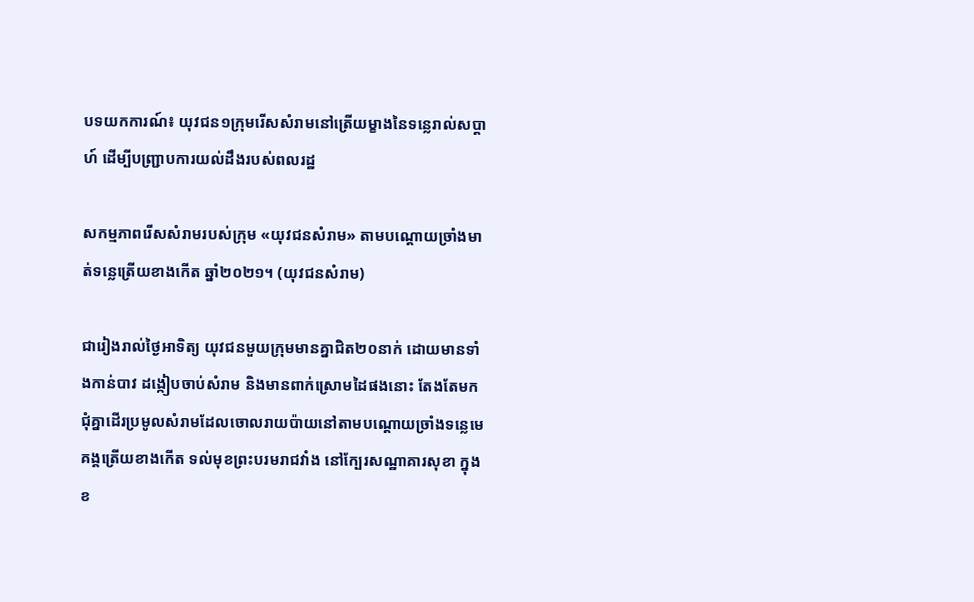បទយកការណ៍៖ យុវជន១ក្រុមរើសសំរាមនៅត្រើយម្ខាងនៃទន្លេរាល់សប្ដាហ៍ ដើម្បីបញ្ជ្រាបការយល់ដឹងរបស់ពលរដ្ឋ

សកម្មភាពរើសសំរាមរបស់ក្រុម «យុវជនសំរាម» តាមបណ្ដោយច្រាំងមាត់ទន្លេត្រើយខាងកើត ឆ្នាំ២០២១។ (យុវជនសំរាម)

ជារៀងរាល់ថ្ងៃអាទិត្យ យុវជនមួយក្រុមមានគ្នាជិត២០នាក់ ដោយមានទាំងកាន់បាវ ដង្កៀបចាប់សំរាម និងមានពាក់ស្រោមដៃផងនោះ តែងតែមកជុំគ្នាដើរប្រមូលសំរាមដែលចោលរាយប៉ាយនៅតាមបណ្ដោយច្រាំងទន្លេមេគង្គត្រើយខាងកើត ទល់មុខព្រះបរមរាជវាំង នៅក្បែរសណ្ឋាគារសុខា ក្នុងខ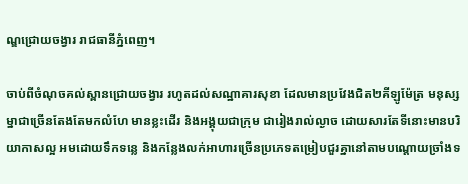ណ្ឌជ្រោយចង្វារ រាជធានីភ្នំពេញ។

ចាប់ពីចំណុចគល់ស្ពានជ្រោយចង្វារ រហូតដល់សណ្ឋាគារសុខា ដែលមានប្រវែងជិត២គីឡូម៉ែត្រ មនុស្សម្នាជាច្រើនតែងតែមកលំហែ មានខ្លះដើរ និងអង្គុយជាក្រុម ជារៀងរាល់ល្ងាច ដោយសារតែទីនោះមានបរិយាកាសល្អ អមដោយទឹកទន្លេ និងកន្លែងលក់អាហារច្រើនប្រភេទតម្រៀបជួរគ្នានៅតាមបណ្ដោយច្រាំងទ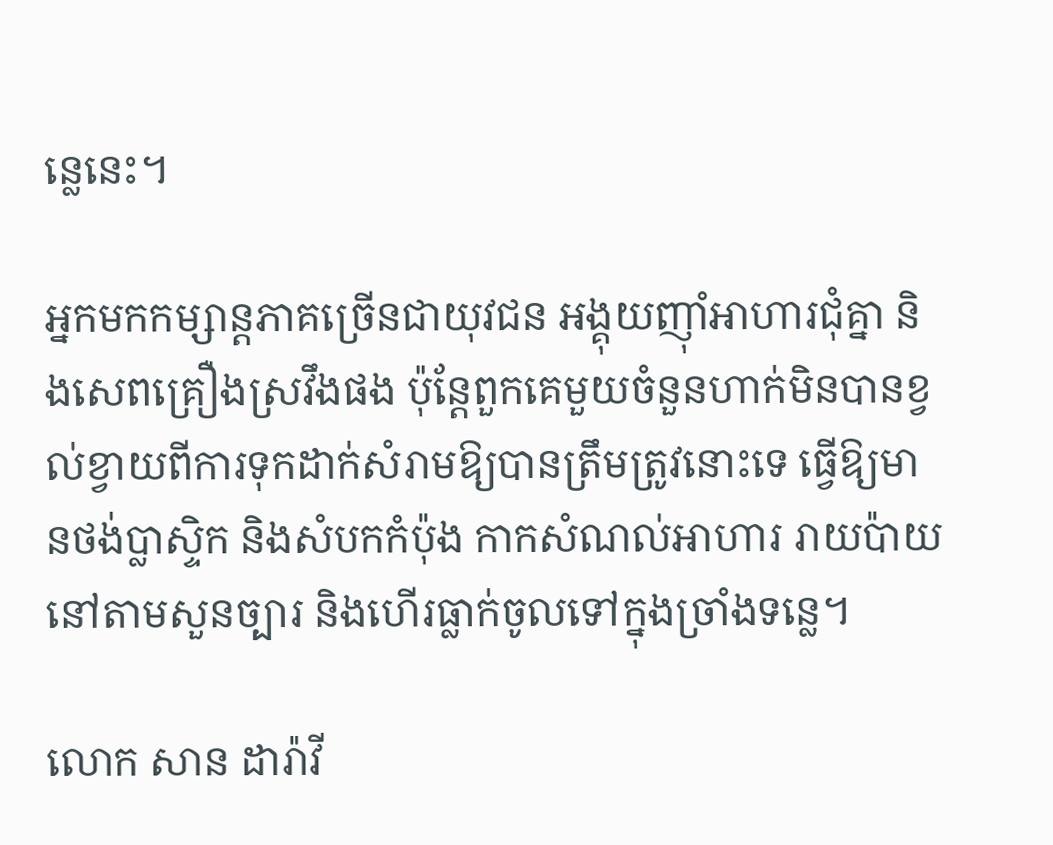ន្លេនេះ។

អ្នកមកកម្សាន្តភាគច្រើនជាយុវជន អង្គុយញ៉ាំអាហារជុំគ្នា និងសេពគ្រឿងស្រវឹងផង ប៉ុន្តែពួកគេមួយចំនួនហាក់មិនបានខ្វល់ខ្វាយពីការទុកដាក់សំរាមឱ្យបានត្រឹមត្រូវនោះទេ ធ្វើឱ្យមានថង់ប្លាស្ទិក និងសំបកកំប៉ុង កាកសំណល់អាហារ រាយប៉ាយនៅតាមសួនច្បារ និងហើរធ្លាក់ចូលទៅក្នុងច្រាំងទន្លេ។

លោក សាន ដារ៉ាវី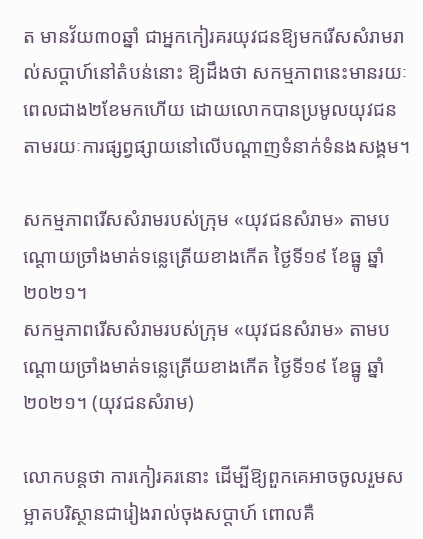ត មានវ័យ៣០ឆ្នាំ ជាអ្នកកៀរគរយុវជនឱ្យមករើសសំរាមរាល់សប្ដាហ៍នៅតំបន់នោះ ឱ្យដឹងថា សកម្មភាពនេះមានរយៈពេលជាង២ខែមកហើយ ដោយលោកបានប្រមូលយុវជន តាមរយៈការផ្សព្វផ្សាយនៅលើបណ្ដាញទំនាក់ទំនងសង្គម។

សកម្មភាពរើសសំរាមរបស់ក្រុម «យុវជនសំរាម» តាមបណ្ដោយច្រាំងមាត់ទន្លេត្រើយខាងកើត ថ្ងៃទី១៩ ខែធ្នូ ឆ្នាំ២០២១។
សកម្មភាពរើសសំរាមរបស់ក្រុម «យុវជនសំរាម» តាមបណ្ដោយច្រាំងមាត់ទន្លេត្រើយខាងកើត ថ្ងៃទី១៩ ខែធ្នូ ឆ្នាំ២០២១។ (យុវជនសំរាម)

លោកបន្តថា ការកៀរគរនោះ ដើម្បីឱ្យពួកគេអាចចូលរួមសម្អាតបរិស្ថានជារៀងរាល់ចុងសប្ដាហ៍ ពោលគឺ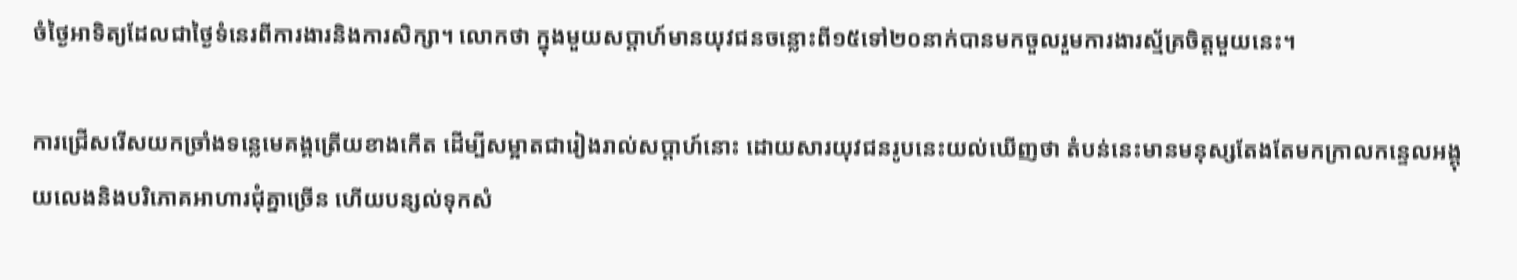ចំថ្ងៃអាទិត្យដែលជាថ្ងៃទំនេរពីការងារនិងការសិក្សា។ លោកថា ក្នុងមួយសប្ដាហ៍មានយុវជនចន្លោះពី១៥ទៅ២០នាក់បានមកចួលរួមការងារស្ម័គ្រចិត្តមួយនេះ។

ការជ្រើសរើសយកច្រាំងទន្លេមេគង្គត្រើយខាងកើត ដើម្បីសម្អាតជារៀងរាល់សប្ដាហ៍នោះ ដោយសារយុវជនរូបនេះយល់ឃើញថា តំបន់នេះមានមនុស្សតែងតែមកក្រាលកន្ទេលអង្គុយលេងនិងបរិភោគអាហារជុំគ្នាច្រើន ហើយបន្សល់ទុកសំ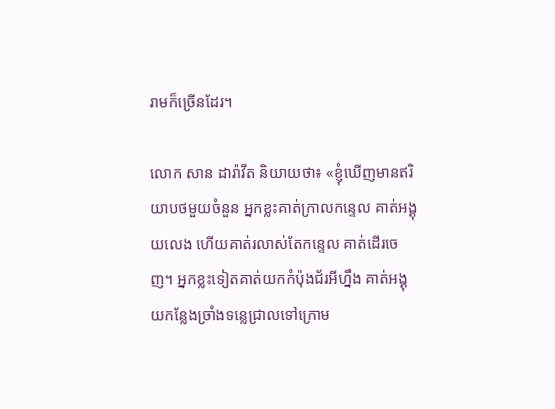រាមក៏ច្រើនដែរ។

លោក សាន ដារ៉ាវីត និយាយថា៖ «ខ្ញុំឃើញមានឥរិយាបថមួយចំនួន អ្នកខ្លះគាត់ក្រាលកន្ទេល គាត់អង្គុយលេង ហើយគាត់រលាស់តែកន្ទេល គាត់ដើរចេញ។ អ្នកខ្លះទៀតគាត់យកកំប៉ុងជ័រអីហ្នឹង គាត់អង្គុយកន្លែងច្រាំងទន្លេជ្រាលទៅក្រោម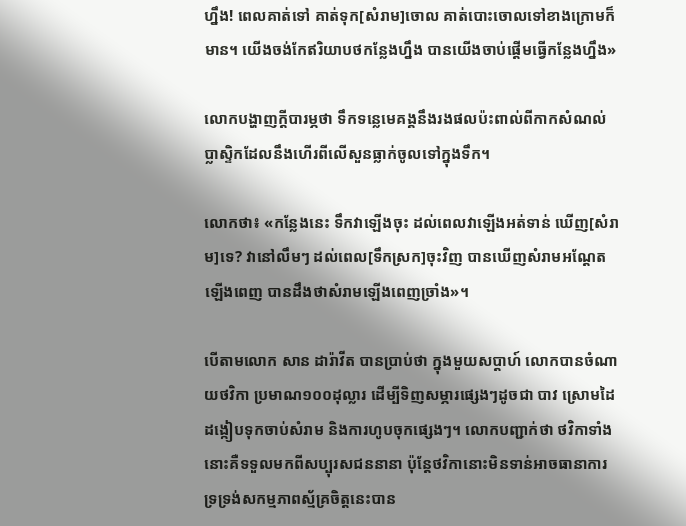ហ្នឹង! ពេលគាត់ទៅ គាត់ទុក[សំរាម]ចោល គាត់បោះចោលទៅខាងក្រោមក៏មាន។ យើងចង់កែឥរិយាបថកន្លែងហ្នឹង បានយើងចាប់ផ្ដើមធ្វើកន្លែងហ្នឹង»

លោកបង្ហាញក្ដីបារម្ភថា ទឹកទន្លេមេគង្គនឹងរងផលប៉ះពាល់ពីកាកសំណល់ប្លាស្ទិកដែលនឹងហើរពីលើសួនធ្លាក់ចូលទៅក្នុងទឹក។

លោកថា៖ «កន្លែងនេះ ទឹកវាឡើងចុះ ដល់ពេលវាឡើងអត់ទាន់ ឃើញ[សំរាម]ទេ? វានៅលឹមៗ ដល់ពេល[ទឹកស្រក]ចុះវិញ បានឃើញសំរាមអណ្ដែតឡើងពេញ បានដឹងថាសំរាមឡើងពេញច្រាំង»។

បើតាមលោក សាន ដារ៉ាវីត បានប្រាប់ថា ក្នុងមួយសប្ដាហ៍ លោកបានចំណាយថវិកា ប្រមាណ១០០ដុល្លារ ដើម្បីទិញសម្ភារផ្សេងៗដូចជា បាវ ស្រោមដៃ ដង្កៀបទុកចាប់សំរាម និងការហូបចុកផ្សេងៗ។ លោកបញ្ជាក់ថា ថវិកាទាំងនោះគឺទទួលមកពីសប្បុរសជននានា ប៉ុន្តែថវិកានោះមិនទាន់អាចធានាការទ្រទ្រង់សកម្មភាពស្ម័គ្រចិត្តនេះបាន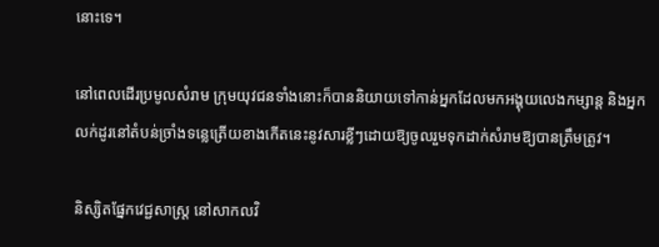នោះទេ។

នៅពេលដើរប្រមូលសំរាម ក្រុមយុវជនទាំងនោះក៏បាននិយាយទៅកាន់អ្នកដែលមកអង្គុយលេងកម្សាន្ត និងអ្នកលក់ដូរនៅតំបន់ច្រាំងទន្លេត្រើយខាងកើតនេះនូវសារខ្លីៗដោយឱ្យចូលរួមទុកដាក់សំរាមឱ្យបានត្រឹមត្រូវ។

និស្សិតផ្នែកវេជ្ជសាស្រ្ត នៅសាកលវិ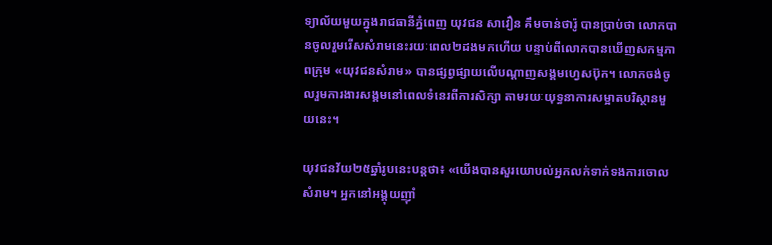ទ្យាល័យមួយក្នុងរាជធានីភ្នំពេញ យុវជន សាវឿន គឹមចាន់ថារ៉ូ បានប្រាប់ថា លោកបានចូលរួមរើសសំរាមនេះរយៈពេល២ដងមកហើយ បន្ទាប់ពីលោកបានឃើញសកម្មភាពក្រុម «យុវជនសំរាម» បានផ្សព្វផ្សាយលើបណ្ដាញសង្គមហ្វេសប៊ុក។ លោកចង់ចូលរួមការងារសង្គមនៅពេលទំនេរពីការសិក្សា តាមរយៈយុទ្ធនាការសម្អាតបរិស្ថានមួយនេះ។

យុវជនវ័យ២៥ឆ្នាំរូបនេះបន្តថា៖ «យើងបានសួរយោបល់អ្នកលក់ទាក់ទងការចោលសំរាម។ អ្នកនៅអង្គុយញ៉ាំ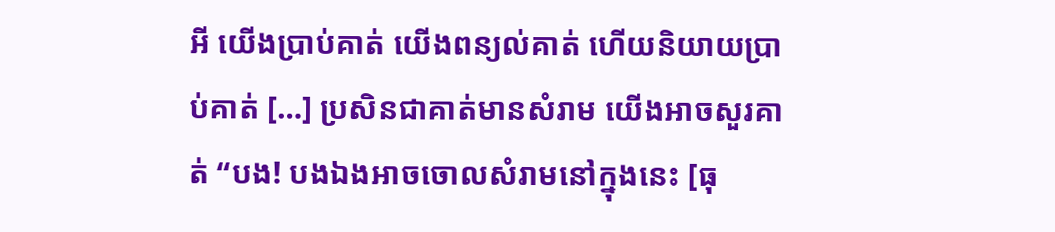អី យើងប្រាប់គាត់ យើងពន្យល់គាត់ ហើយនិយាយប្រាប់គាត់ […] ប្រសិនជាគាត់មានសំរាម យើងអាចសួរគាត់ “បង! បងឯងអាចចោលសំរាមនៅក្នុងនេះ [ធុ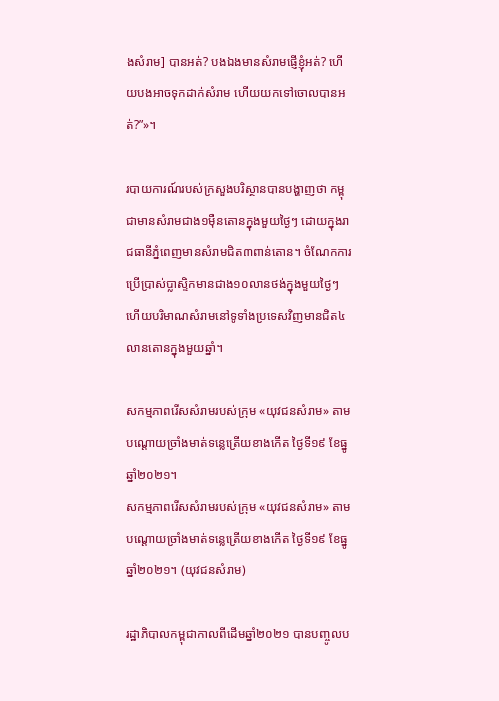ងសំរាម] បានអត់? បងឯងមានសំរាមផ្ញើខ្ញុំអត់? ហើយបងអាចទុកដាក់សំរាម ហើយយកទៅចោលបានអត់?”»។

របាយការណ៍របស់ក្រសួងបរិស្ថានបានបង្ហាញថា កម្ពុជាមានសំរាមជាង១ម៉ឺនតោនក្នុងមួយថ្ងៃៗ ដោយក្នុងរាជធានីភ្នំពេញមានសំរាមជិត៣ពាន់តោន។ ចំណែកការប្រើប្រាស់ប្លាស្ទិកមានជាង១០លានថង់ក្នុងមួយថ្ងៃៗ ហើយបរិមាណសំរាមនៅទូទាំងប្រទេសវិញមានជិត៤លានតោនក្នុងមួយឆ្នាំ។

សកម្មភាពរើសសំរាមរបស់ក្រុម «យុវជនសំរាម» តាមបណ្ដោយច្រាំងមាត់ទន្លេត្រើយខាងកើត ថ្ងៃទី១៩ ខែធ្នូ ឆ្នាំ២០២១។
សកម្មភាពរើសសំរាមរបស់ក្រុម «យុវជនសំរាម» តាមបណ្ដោយច្រាំងមាត់ទន្លេត្រើយខាងកើត ថ្ងៃទី១៩ ខែធ្នូ ឆ្នាំ២០២១។ (យុវជនសំរាម)

រដ្ឋាភិបាលកម្ពុជាកាលពីដើមឆ្នាំ២០២១ បានបញ្ចូលប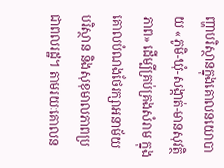ញ្ហាបរិស្ថានក្នុងគោលនយោបាយ «ភូមិ-ឃុំ-សង្កាត់-មានសុវត្ថិភាព» ដើម្បីគ្រប់គ្រងសំរាម ក្នុងគោលបំណងថែរក្សាអនាម័យ បរិស្ថាន និងសុខុមាលភាពប្រជាពលរដ្ឋ។ តាមរយៈគោលន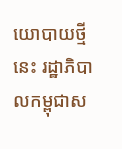យោបាយថ្មីនេះ រដ្ឋាភិបាលកម្ពុជាស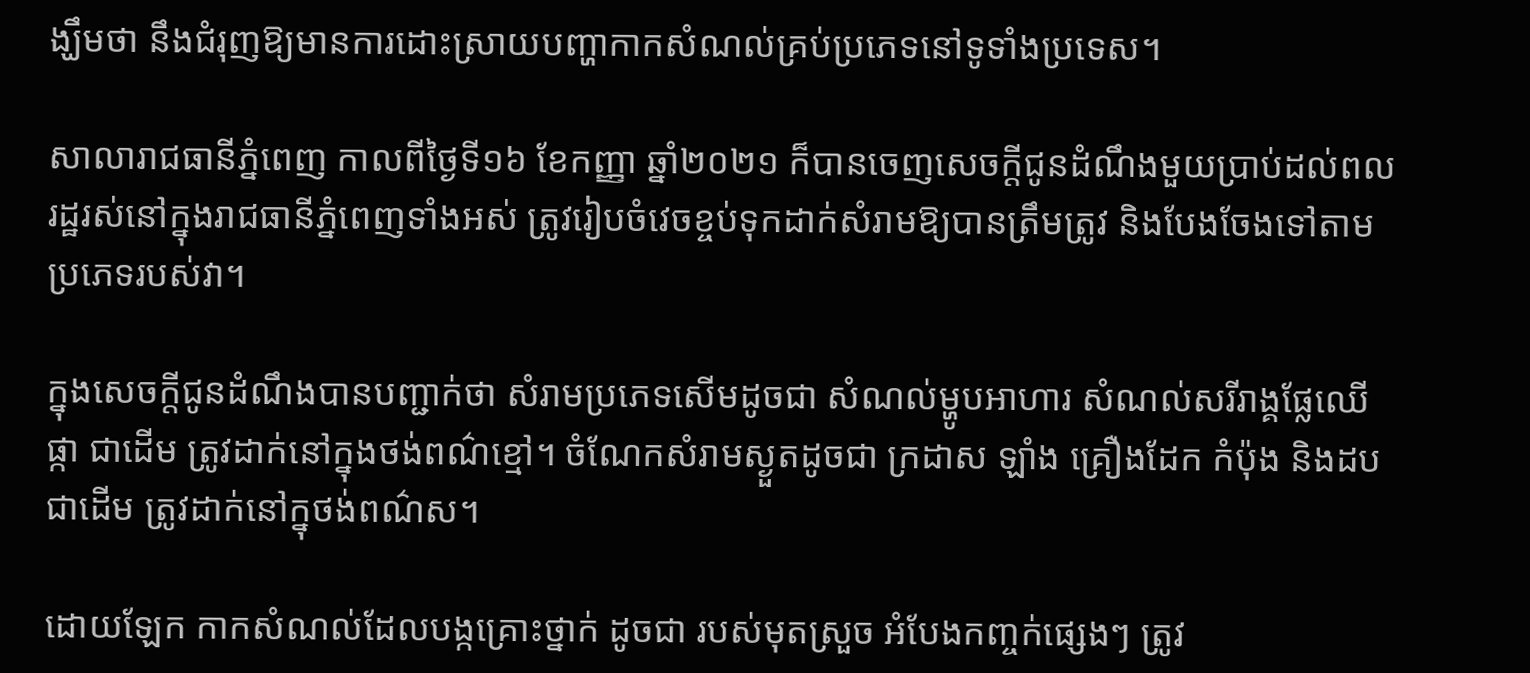ង្ឃឹមថា នឹងជំរុញឱ្យមានការដោះស្រាយបញ្ហាកាកសំណល់គ្រប់ប្រភេទនៅទូទាំងប្រទេស។

សាលារាជធានីភ្នំពេញ កាលពីថ្ងៃទី១៦ ខែកញ្ញា ឆ្នាំ២០២១ ក៏បានចេញសេចក្ដីជូនដំណឹងមួយប្រាប់ដល់ពលរដ្ឋរស់នៅក្នុងរាជធានីភ្នំពេញទាំងអស់ ត្រូវរៀបចំវេចខ្ចប់ទុកដាក់សំរាមឱ្យបានត្រឹមត្រូវ និងបែងចែងទៅតាមប្រភេទរបស់វា។

ក្នុងសេចក្ដីជូនដំណឹងបានបញ្ជាក់ថា សំរាមប្រភេទសើមដូចជា សំណល់ម្ហូបអាហារ សំណល់សរីរាង្គផ្លែឈើ ផ្កា ជាដើម ត្រូវដាក់នៅក្នុងថង់ពណ៌ខ្មៅ។ ចំណែកសំរាមស្ងួតដូចជា ក្រដាស ឡាំង គ្រឿងដែក កំប៉ុង និងដប ជាដើម ត្រូវដាក់នៅក្នុថង់ពណ៌ស។

ដោយឡែក កាកសំណល់ដែលបង្កគ្រោះថ្នាក់ ដូចជា របស់មុតស្រួច អំបែងកញ្ចក់ផ្សេងៗ ត្រូវ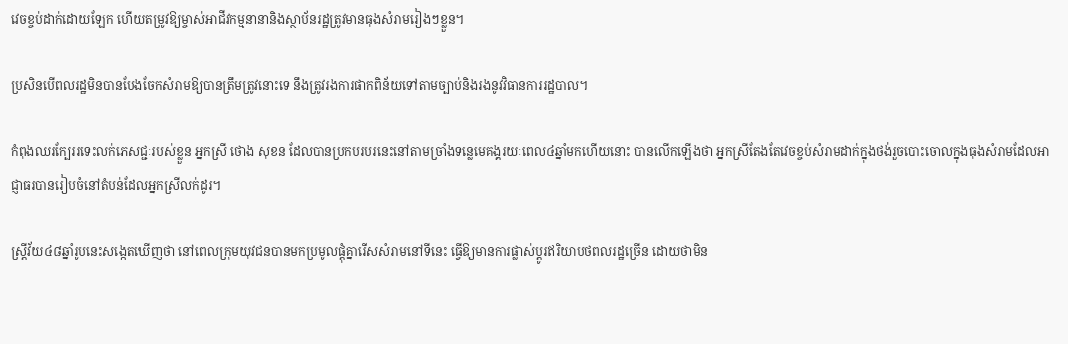វេចខ្ចប់ដាក់ដោយឡែក ហើយតម្រូវឱ្យម្ចាស់អាជីវកម្មនានានិងស្ថាប័នរដ្ឋត្រូវមានធុងសំរាមរៀងៗខ្លួន។

ប្រសិនបើពលរដ្ឋមិនបានបែងចែកសំរាមឱ្យបានត្រឹមត្រូវនោះទេ នឹងត្រូវរងការផាកពិន័យទៅតាមច្បាប់និងរងនូវវិធានការរដ្ឋបាល។

កំពុងឈរក្បែររទេះលក់ភេសជ្ជៈរបស់ខ្លួន អ្នកស្រី ថោង សុខន ដែលបានប្រកបរបរនេះនៅតាមច្រាំងទន្លេមេគង្គរយៈពេល៤ឆ្នាំមកហើយនោះ បានលើកឡើងថា អ្នកស្រីតែងតែវេចខ្ចប់សំរាមដាក់ក្នុងថង់រួចបោះចោលក្នុងធុងសំរាមដែលអាជ្ញាធរបានរៀបចំនៅតំបន់ដែលអ្នកស្រីលក់ដូរ។

ស្ត្រីវ័យ៤៨ឆ្នាំរូបនេះសង្កេតឃើញថា នៅពេលក្រុមយុវជនបានមកប្រមូលផ្ដុំគ្នារើសសំរាមនៅទីនេះ ធ្វើឱ្យមានការផ្លាស់ប្ដូរឥរិយាបថពលរដ្ឋច្រើន ដោយថាមិន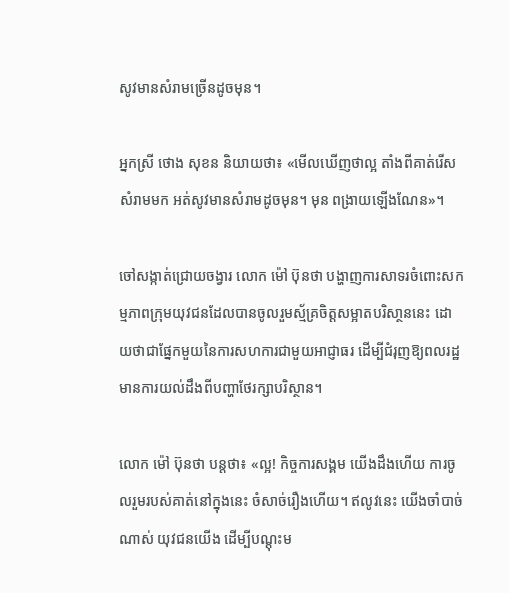សូវមានសំរាមច្រើនដូចមុន។

អ្នកស្រី ថោង សុខន និយាយថា៖ «មើលឃើញថាល្អ តាំងពីគាត់រើសសំរាមមក អត់សូវមានសំរាមដូចមុន។ មុន ពង្រាយឡើងណែន»។

ចៅសង្កាត់ជ្រោយចង្វារ លោក ម៉ៅ ប៊ុនថា បង្ហាញការសាទរចំពោះសកម្មភាពក្រុមយុវជនដែលបានចូលរួមស្ម័គ្រចិត្តសម្អាតបរិសា្ថននេះ ដោយថាជាផ្នែកមួយនៃការសហការជាមួយអាជ្ញាធរ ដើម្បីជំរុញឱ្យពលរដ្ឋមានការយល់ដឹងពីបញ្ហាថែរក្សាបរិស្ថាន។

លោក ម៉ៅ ប៊ុនថា បន្តថា៖ «ល្អ! កិច្ចការសង្គម យើងដឹងហើយ ការចូលរួមរបស់គាត់នៅក្នុងនេះ ចំសាច់រឿងហើយ។ ឥលូវនេះ យើងចាំបាច់ណាស់ យុវជនយើង ដើម្បីបណ្ដុះម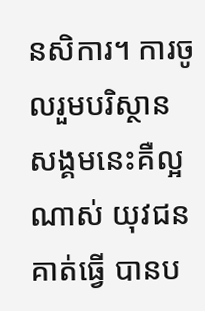នសិការ។ ការចូលរួមបរិស្ថានសង្គមនេះគឺល្អណាស់ យុវជនគាត់ធ្វើ បានប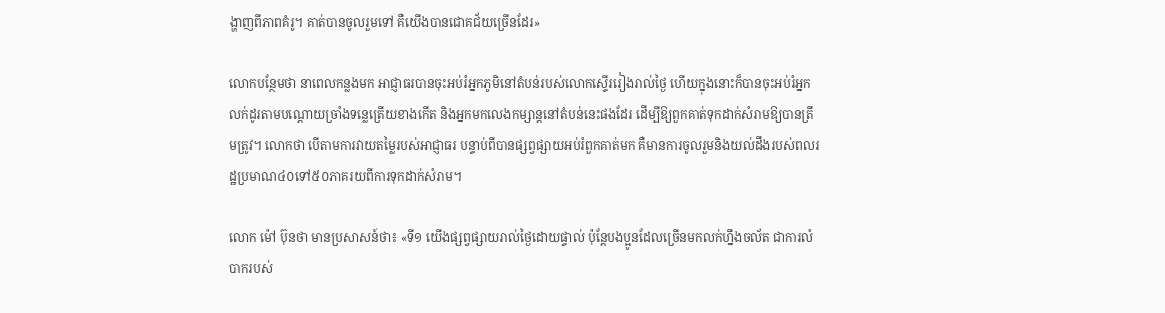ង្ហាញពីភាពគំរូ។ គាត់បានចូលរួមទៅ គឺយើងបានជោគជ័យច្រើនដែរ»

លោកបន្ថែមថា នាពេលកន្លងមក អាជ្ញាធរបានចុះអប់រំអ្នកភូមិនៅតំបន់របស់លោកស្ទើររៀងរាល់ថ្ងៃ ហើយក្នុងនោះក៏បានចុះអប់រំអ្នកលក់ដូរតាមបណ្ដោយច្រាំងទន្លេត្រើយខាងកើត និងអ្នកមកលេងកម្សាន្តនៅតំបន់នេះផងដែរ ដើម្បីឱ្យពួកគាត់ទុកដាក់សំរាមឱ្យបានត្រឹមត្រូវ។ លោកថា បើតាមការវាយតម្លៃរបស់អាជ្ញាធរ បន្ទាប់ពីបានផ្សព្វផ្សាយអប់រំពួកគាត់មក គឺមានការចូលរួមនិងយល់ដឹងរបស់ពលរដ្ឋប្រមាណ៤០ទៅ៥០ភាគរយពីការទុកដាក់សំរាម។

លោក ម៉ៅ ប៊ុនថា មានប្រសាសន៍ថា៖ «ទី១ យើងផ្សព្វផ្សាយរាល់ថ្ងៃដោយផ្ទាល់ ប៉ុន្តែបងប្អូនដែលច្រើនមកលក់ហ្នឹងចល័ត ជាការលំបាករបស់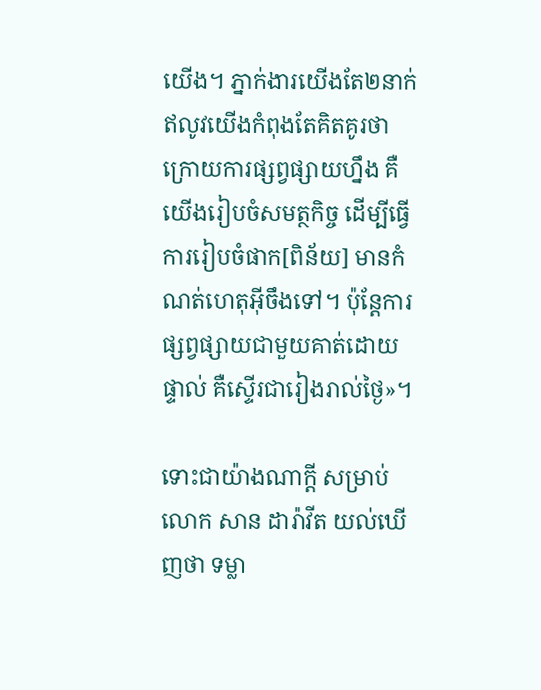យើង។ ភ្នាក់ងារយើងតែ២នាក់ ឥលូវយើងកំពុងតែគិតគូរថា ក្រោយការផ្សព្វផ្សាយហ្នឹង គឺយើងរៀបចំសមត្ថកិច្ច ដើម្បីធ្វើការរៀបចំផាក[ពិន័យ] មានកំណត់ហេតុអ៊ីចឹងទៅ។ ប៉ុន្តែការផ្សព្វផ្សាយជាមួយគាត់ដោយផ្ទាល់ គឺស្ទើរជារៀងរាល់ថ្ងៃ»។

ទោះជាយ៉ាងណាក្ដី សម្រាប់លោក សាន ដារ៉ាវីត យល់ឃើញថា ទម្លា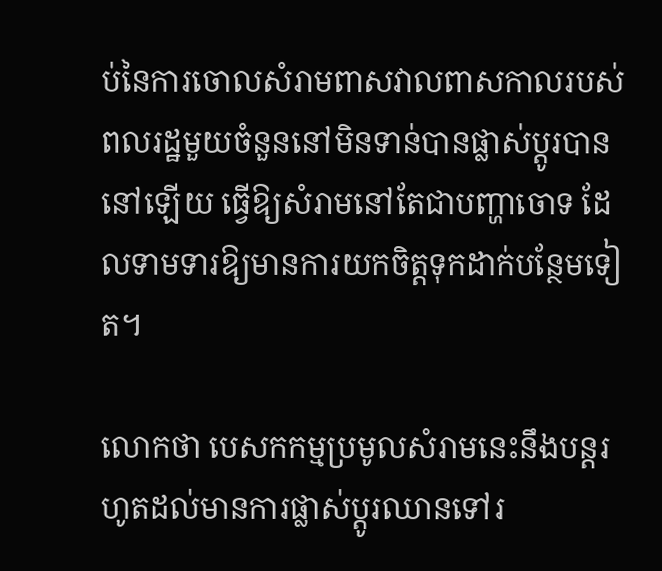ប់នៃការចោលសំរាមពាសវាលពាសកាលរបស់ពលរដ្ឋមួយចំនួននៅមិនទាន់បានផ្លាស់ប្ដូរបាននៅឡើយ ធ្វើឱ្យសំរាមនៅតែជាបញ្ហាចោទ ដែលទាមទារឱ្យមានការយកចិត្តទុកដាក់បន្ថែមទៀត។

លោកថា បេសកកម្មប្រមូលសំរាមនេះនឹងបន្តរហូតដល់មានការផ្លាស់ប្ដូរឈានទៅរ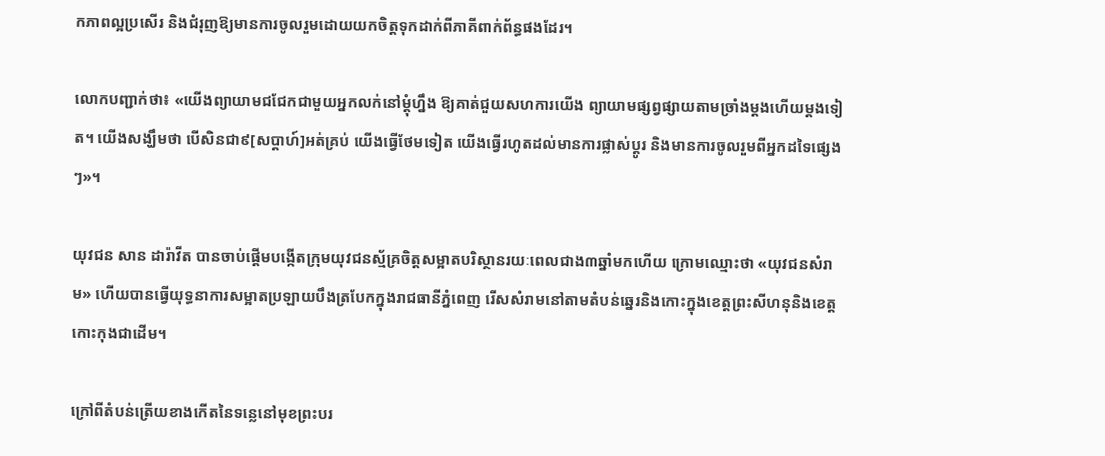កភាពល្អប្រសើរ និងជំរុញឱ្យមានការចូលរួមដោយយកចិត្តទុកដាក់ពីភាគីពាក់ព័ន្ធផងដែរ។

លោកបញ្ជាក់ថា៖ «យើងព្យាយាមជជែកជាមួយអ្នកលក់នៅម្ដុំហ្នឹង ឱ្យគាត់ជួយសហការយើង ព្យាយាមផ្សព្វផ្សាយតាមច្រាំងម្ដងហើយម្ដងទៀត។ យើងសង្ឃឹមថា បើសិនជា៩[សប្ដាហ៍]អត់គ្រប់ យើងធ្វើថែមទៀត យើងធ្វើរហូតដល់មានការផ្លាស់ប្ដូរ និងមានការចូលរួមពីអ្នកដទៃផ្សេងៗ»។

យុវជន សាន ដារ៉ាវីត បានចាប់ផ្ដើមបង្កើតក្រុមយុវជនស្ម័គ្រចិត្តសម្អាតបរិស្ថានរយៈពេលជាង៣ឆ្នាំមកហើយ ក្រោមឈ្មោះថា «យុវជនសំរាម» ហើយបានធ្វើយុទ្ធនាការសម្អាតប្រឡាយបឹងត្របែកក្នុងរាជធានីភ្នំពេញ រើសសំរាមនៅតាមតំបន់ឆ្នេរនិងកោះក្នុងខេត្តព្រះសីហនុនិងខេត្តកោះកុងជាដើម។

ក្រៅពីតំបន់ត្រើយខាងកើតនៃទន្លេនៅមុខព្រះបរ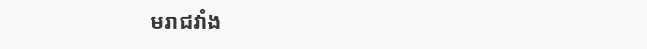មរាជវាំង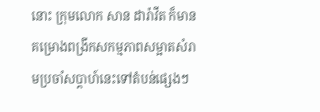នោះ ក្រុមលោក សាន ដារ៉ាវីត ក៏មានគម្រោងពង្រីកសកម្មភាពសម្អាតសំរាមប្រចាំសប្ដាហ៍នេះទៅតំបន់ផ្សេងៗ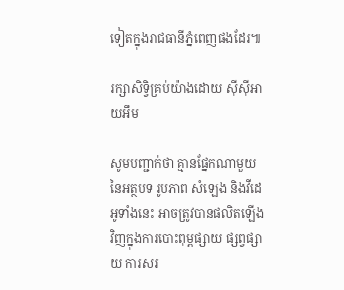ទៀតក្នុងរាជធានីភ្នំពេញផងដែរ៕

រក្សាសិទ្វិគ្រប់យ៉ាងដោយ ស៊ីស៊ីអាយអឹម

សូមបញ្ជាក់ថា គ្មានផ្នែកណាមួយនៃអត្ថបទ រូបភាព សំឡេង និងវីដេអូទាំងនេះ អាចត្រូវបានផលិតឡើងវិញក្នុងការបោះពុម្ពផ្សាយ ផ្សព្វផ្សាយ ការសរ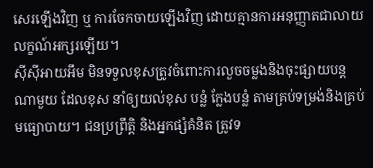សេរឡើងវិញ ឬ ការចែកចាយឡើងវិញ ដោយគ្មានការអនុញ្ញាតជាលាយលក្ខណ៍អក្សរឡើយ។
ស៊ីស៊ីអាយអឹម មិនទទួលខុសត្រូវចំពោះការលួចចម្លងនិងចុះផ្សាយបន្តណាមួយ ដែលខុស នាំឲ្យយល់ខុស បន្លំ ក្លែងបន្លំ តាមគ្រប់ទម្រង់និងគ្រប់មធ្យោបាយ។ ជនប្រព្រឹត្តិ និងអ្នកផ្សំគំនិត ត្រូវទ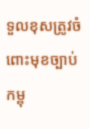ទួលខុសត្រូវចំពោះមុខច្បាប់កម្ពុ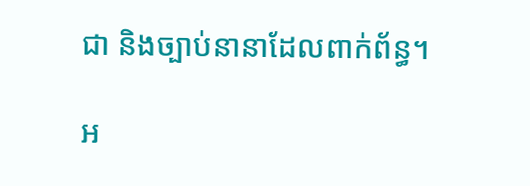ជា និងច្បាប់នានាដែលពាក់ព័ន្ធ។

អ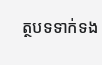ត្ថបទទាក់ទង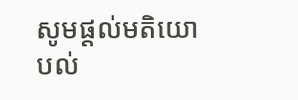សូមផ្ដល់មតិយោបល់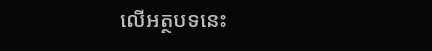លើអត្ថបទនេះ